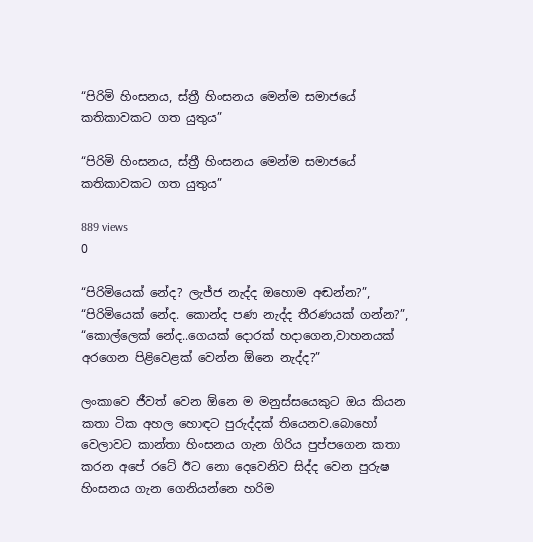“පිරිමි හිංසනය, ස්ත්‍රී හිංසනය මෙන්ම සමාජයේ කතිකාවකට ගත යුතුය”

“පිරිමි හිංසනය, ස්ත්‍රී හිංසනය මෙන්ම සමාජයේ කතිකාවකට ගත යුතුය”

889 views
0

“පිරිමියෙක් නේද? ලැජ්ජ නැද්ද ඔහොම අඬන්න?”, “පිරිමියෙක් නේද. කොන්ද පණ නැද්ද තීරණයක් ගන්න?”, “කොල්ලෙක් නේද..ගෙයක් දොරක් හදාගෙන,වාහනයක් අරගෙන පිළිවෙළක් වෙන්න ඕනෙ නැද්ද?”

ලංකාවෙ ජීවත් වෙන ඕනෙ ම මනුස්සයෙකුට ඔය කියන කතා ටික අහල හොඳට පුරුද්දක් තියෙනව.බොහෝ වෙලාවට කාන්තා හිංසනය ගැන ගිරිය පුප්පගෙන කතා කරන අපේ රටේ ඊට නො දෙවෙනිව සිද්ද වෙන පුරුෂ හිංසනය ගැන ගෙනියන්නෙ හරිම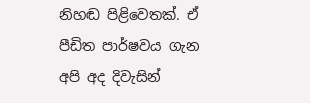නිහඬ පිළිවෙතක්. ඒ පීඩිත පාර්ෂවය ගැන අපි අද දිවැසින්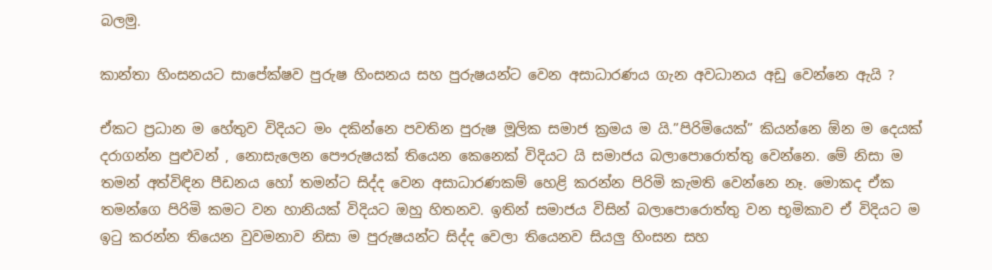බලමු.

කාන්තා හිංසනයට සාපේක්ෂව පුරුෂ හිංසනය සහ පුරුෂයන්ට වෙන අසාධාරණය ගැන අවධානය අඩු වෙන්නෙ ඇයි ?

ඒකට ප්‍රධාන ම හේතුව විදියට මං දකින්නෙ පවතින පුරුෂ මූලික සමාජ ක්‍රමය ම යි.”පිරිමියෙක්” කියන්නෙ ඕන ම දෙයක් දරාගන්න පුළුවන් , නොසැලෙන පෞරුෂයක් තියෙන කෙනෙක් විදියට යි සමාජය බලාපොරොත්තු වෙන්නෙ. මේ නිසා ම තමන් අත්විඳින පීඩනය හෝ තමන්ට සිද්ද වෙන අසාධාරණකම් හෙළි කරන්න පිරිමි කැමති වෙන්නෙ නෑ. මොකද ඒක තමන්ගෙ පිරිමි කමට වන හානියක් විදියට ඔහු හිතනව. ඉතින් සමාජය විසින් බලාපොරොත්තු වන භූමිකාව ඒ විදියට ම ඉටු කරන්න තියෙන වුවමනාව නිසා ම පුරුෂයන්ට සිද්ද වෙලා තියෙනව සියලු හිංසන සහ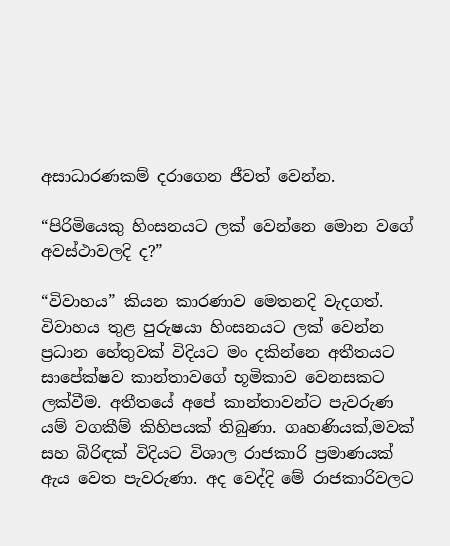අසාධාරණකම් දරාගෙන ජීවත් වෙන්න.

“පිරිමියෙකු හිංසනයට ලක් වෙන්නෙ මොන වගේ අවස්ථාවලදි ද?”

“විවාහය” කියන කාරණාව මෙතනදි වැදගත්. විවාහය තුළ පුරුෂයා හිංසනයට ලක් වෙන්න ප්‍රධාන හේතුවක් විදියට මං දකින්නෙ අතීතයට සාපේක්ෂව කාන්තාවගේ භූමිකාව වෙනසකට ලක්වීම. අතීතයේ අපේ කාන්තාවන්ට පැවරුණ යම් වගකීම් කිහිපයක් තිබුණා. ගෘහණියක්,මවක් සහ බිරිඳක් විදියට විශාල රාජකාරි ප්‍රමාණයක් ඇය වෙත පැවරුණා. අද වෙද්දි මේ රාජකාරිවලට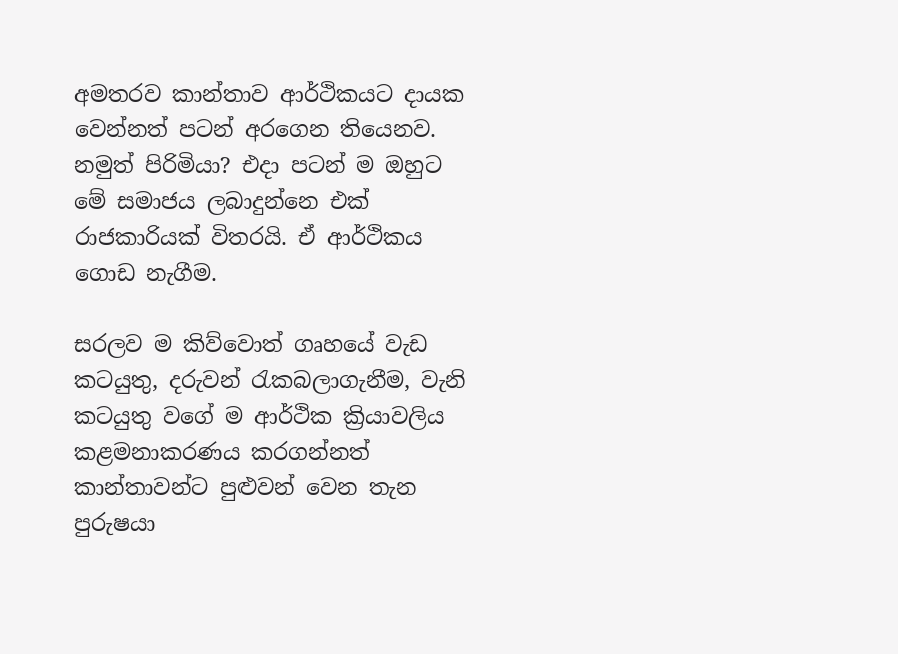අමතරව කාන්තාව ආර්ථිකයට දායක වෙන්නත් පටන් අරගෙන තියෙනව. නමුත් පිරිමියා? එදා පටන් ම ඔහුට මේ සමාජය ලබාදුන්නෙ එක් රාජකාරියක් විතරයි. ඒ ආර්ථිකය ගොඩ නැගීම.

සරලව ම කිව්වොත් ගෘහයේ වැඩ කටයුතු, දරුවන් රැකබලාගැනීම, වැනි කටයුතු වගේ ම ආර්ථික ක්‍රියාවලිය කළමනාකරණය කරගන්නත් කාන්තාවන්ට පුළුවන් වෙන තැන පුරුෂයා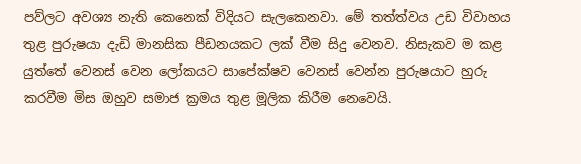පව්ලට අවශ්‍ය නැති කෙනෙක් විදියට සැලකෙනවා. මේ තත්ත්වය උඩ විවාහය තුළ පුරුෂයා දැඩි මානසික පීඩනයකට ලක් වීම සිදු වෙනව. නිසැකව ම කළ යුත්තේ වෙනස් වෙන ලෝකයට සාපේක්ෂව වෙනස් වෙන්න පුරුෂයාට හුරු කරවීම මිස ඔහුව සමාජ ක්‍රමය තුළ මූලික කිරීම නෙවෙයි.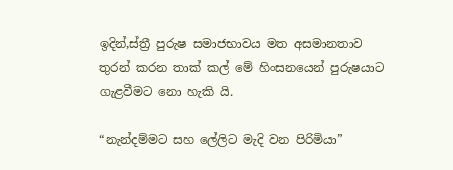ඉදින්,ස්ත්‍රී පුරුෂ සමාජභාවය මත අසමානතාව තුරන් කරන තාක් කල් මේ හිංසනයෙන් පුරුෂයාට ගැළවීමට නො හැකි යි.

“නැන්දම්මට සහ ලේලිට මැදි වන පිරිමියා”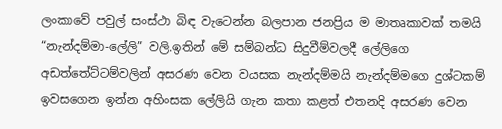ලංකාවේ පවුල් සංස්ථා බිඳ වැටෙන්න බලපාන ජනප්‍රිය ම මාතෘකාවක් තමයි “නැන්දම්මා-ලේලි” වලි.ඉතින් මේ සම්බන්ධ සිදුවීම්වලදී ලේලිගෙ අඩත්තේට්ටම්වලින් අසරණ වෙන වයසක නැන්දම්මයි නැන්දම්මගෙ දුශ්ටකම් ඉවසගෙන ඉන්න අහිංසක ලේලියි ගැන කතා කළත් එතනදි අසරණ වෙන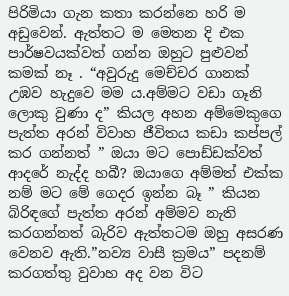පිරිමියා ගැන කතා කරන්නෙ හරි ම අඩුවෙන්. ඇත්තට ම මෙතන දි එක පාර්ෂවයක්වත් ගන්න ඔහුට පුළුවන් කමක් නෑ . “අවුරුදු මෙච්චර ගානක් උඹව හැදුවෙ මම ය.අම්මට වඩා ගෑනි ලොකු වුණා ද” කියල අහන අම්මෙකුගෙ පැත්ත අරන් විවාහ ජීවිතය කඩා කප්පල් කර ගන්නත් ” ඔයා මට පොඩ්ඩක්වත් ආදරේ නැද්ද හබී? ඔයාගෙ අම්මත් එක්ක නම් මට මේ ගෙදර ඉන්න බෑ ” කියන බිරිඳගේ පැත්ත අරන් අම්මව නැති කරගන්නත් බැරිව ඇත්තටම ඔහු අසරණ වෙනව ඇති.”නව්‍ය වාසී ක්‍රමය” පදනම් කරගත්තු වුවාහ අද වන විට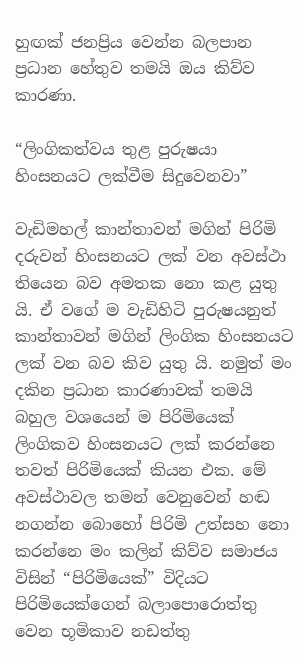හුඟක් ජනප්‍රිය වෙන්න බලපාන ප්‍රධාන හේතුව තමයි ඔය කිව්ව කාරණා.

“ලිංගිකත්වය තුළ පුරුෂයා හිංසනයට ලක්වීම සිදුවෙනවා”

වැඩිමහල් කාන්තාවන් මගින් පිරිමි දරුවන් හිංසනයට ලක් වන අවස්ථා තියෙන බව අමතක නො කළ යුතු යි. ඒ වගේ ම වැඩිහිටි පුරුෂයනුත් කාන්තාවන් මගින් ලිංගික හිංසනයට ලක් වන බව කිව යුතු යි. නමුත් මං දකින ප්‍රධාන කාරණාවක් තමයි බහුල වශයෙන් ම පිරිමියෙක් ලිංගිකව හිංසනයට ලක් කරන්නෙ තවත් පිරිමියෙක් කියන එක. මේ අවස්ථාවල තමන් වෙනුවෙන් හඬ නගන්න බොහෝ පිරිමි උත්සහ නො කරන්නෙ මං කලින් කිව්ව සමාජය විසින් “පිරිමියෙක්” විදියට පිරිමියෙක්ගෙන් බලාපොරොත්තු වෙන භූමිකාව නඩත්තු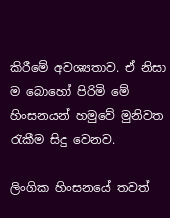කිරීමේ අවශ්‍යතාව. ඒ නිසා ම බොහෝ පිරිමි මේ හිංසනයන් හමුවේ මුනිවත රැකීම සිදු වෙනව.

ලිංගික හිංසනයේ තවත්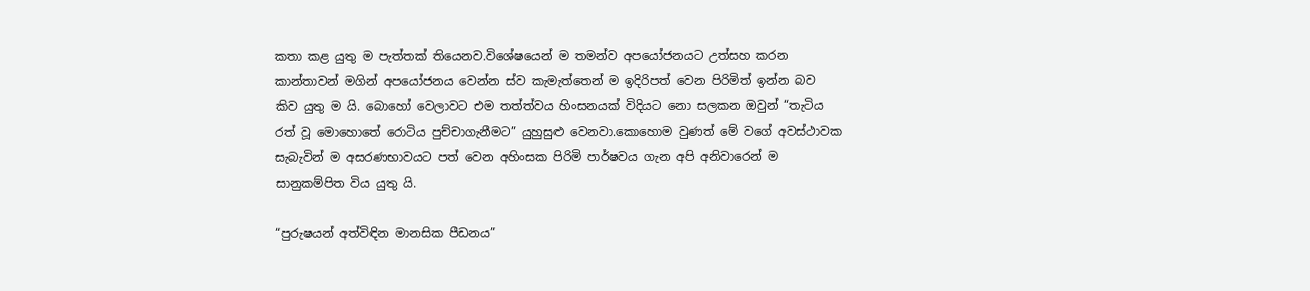කතා කළ යුතු ම පැත්තක් තියෙනව.විශේෂයෙන් ම තමන්ව අපයෝජනයට උත්සහ කරන කාන්තාවන් මගින් අපයෝජනය වෙන්න ස්ව කැමැත්තෙන් ම ඉදිරිපත් වෙන පිරිමිත් ඉන්න බව කිව යුතු ම යි. බොහෝ වෙලාවට එම තත්ත්වය හිංසනයක් විදියට නො සලකන ඔවුන් “තැටිය රත් වූ මොහොතේ රොටිය පුච්චාගැනීමට” යුහුසුළු වෙනවා.කොහොම වුණත් මේ වගේ අවස්ථාවක සැබැවින් ම අසරණභාවයට පත් වෙන අහිංසක පිරිමි පාර්ෂවය ගැන අපි අනිවාරෙන් ම සානුකම්පිත විය යුතු යි.

“පුරුෂයන් අත්විඳින මානසික පීඩනය”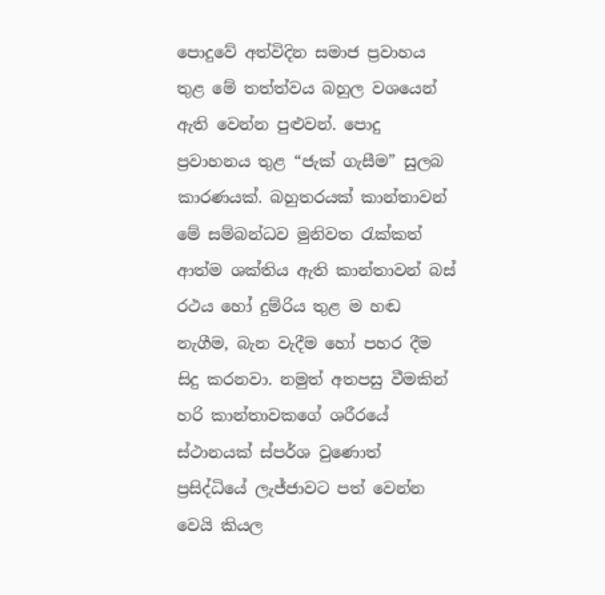පොදුවේ අත්විදින සමාජ ප්‍රවාහය තුළ මේ තත්ත්වය බහුල වශයෙන් ඇති වෙන්න පුළුවන්. පොදු ප්‍රවාහනය තුළ “ජැක් ගැසීම” සුලබ කාරණයක්. බහුතරයක් කාන්තාවන් මේ සම්බන්ධව මුනිවත රැක්කත් ආත්ම ශක්තිය ඇති කාන්තාවන් බස් රථය හෝ දුම්රිය තුළ ම හඬ නැගීම, බැන වැදීම හෝ පහර දීම සිදු කරනවා. නමුත් අතපසු වීමකින් හරි කාන්තාවකගේ ශරීරයේ ස්ථානයක් ස්පර්ශ වුණොත් ප්‍රසිද්ධියේ ලැජ්ජාවට පත් වෙන්න වෙයි කියල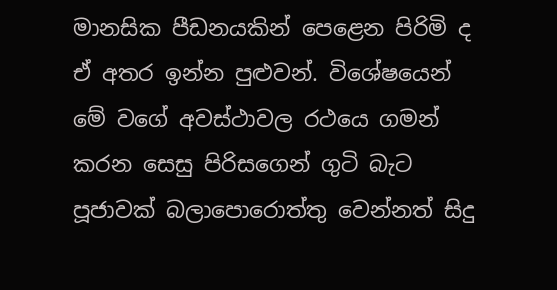මානසික පීඩනයකින් පෙළෙන පිරිමි ද ඒ අතර ඉන්න පුළුවන්. විශේෂයෙන් මේ වගේ අවස්ථාවල රථයෙ ගමන් කරන සෙසු පිරිසගෙන් ගුටි බැට පූජාවක් බලාපොරොත්තු වෙන්නත් සිදු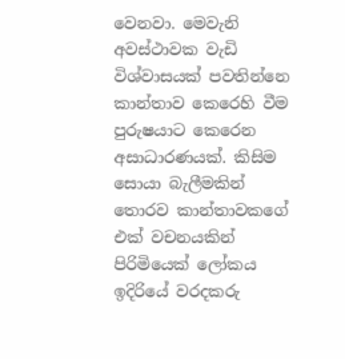වෙනවා. මෙවැනි අවස්ථාවක වැඩි විශ්වාසයක් පවතින්නෙ කාන්තාව කෙරෙහි වීම පුරුෂයාට කෙරෙන අසාධාරණයක්. කිසිම සොයා බැලීමකින් තොරව කාන්තාවකගේ එක් වචනයකින් පිරිමියෙක් ලෝකය ඉදිරියේ වරදකරු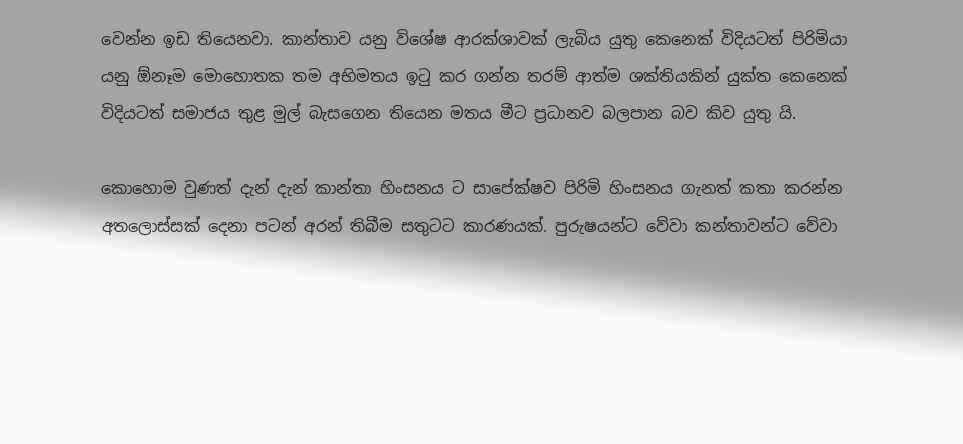වෙන්න ඉඩ තියෙනවා. කාන්තාව යනු විශේෂ ආරක්ශාවක් ලැබිය යුතු කෙනෙක් විදියටත් පිරිමියා යනු ඕනෑම මොහොතක තම අභිමතය ඉටු කර ගන්න තරම් ආත්ම ශක්තියකින් යුක්ත කෙනෙක් විදියටත් සමාජය තුළ මුල් බැසගෙන තියෙන මතය මීට ප්‍රධානව බලපාන බව කිව යුතු යි.

කොහොම වුණත් දැන් දැන් කාන්තා හිංසනය ට සාපේක්ෂව පිරිමි හිංසනය ගැනත් කතා කරන්න අතලොස්සක් දෙනා පටන් අරන් තිබීම සතුටට කාරණයක්. පුරුෂයන්ට වේවා කන්තාවන්ට වේවා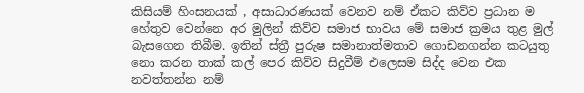කිසියම් හිංසනයක් , අසාධාරණයක් වෙනව නම් ඒකට කිව්ව ප්‍රධාන ම හේතුව වෙන්නෙ අර මුලින් කිව්ව සමාජ භාවය මේ සමාජ ක්‍රමය තුළ මුල් බැසගෙන තිබීම. ඉතින් ස්ත්‍රී පුරුෂ සමානාත්මතාව ගොඩනගන්න කටයුතු නො කරන තාක් කල් පෙර කිව්ව සිදුවීම් එලෙසම සිද්ද වෙන එක නවත්තන්න නම්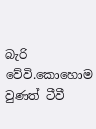බැරි වේවි.කොහොම වුණත් ටීවී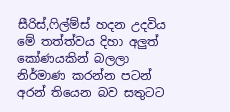සීරිස්,ෆිල්ම්ස් හදන උදවිය මේ තත්ත්වය දිහා අලුත් කෝණයකින් බලලා නිර්මාණ කරන්න පටන් අරන් තියෙන බව සතුටට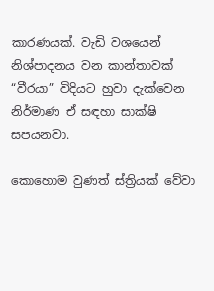කාරණයක්. වැඩි වශයෙන් නිශ්පාදනය වන කාන්තාවක් “වීරයා” විදියට හුවා දැක්වෙන නිර්මාණ ඒ සඳහා සාක්ෂි සපයනවා.

කොහොම වුණත් ස්ත්‍රියක් වේවා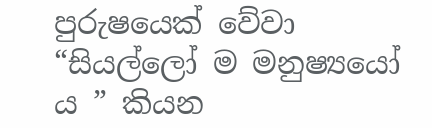පුරුෂයෙක් වේවා “සියල්ලෝ ම මනුෂ්‍යයෝ ය ” කියන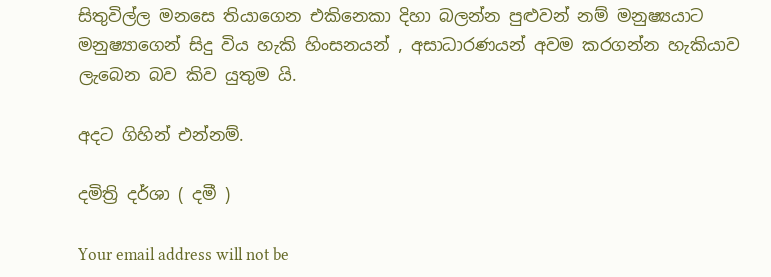සිතුවිල්ල මනසෙ තියාගෙන එකිනෙකා දිහා බලන්න පුළුවන් නම් මනුෂ්‍යයාට මනුෂ්‍යාගෙන් සිදු විය හැකි හිංසනයන් , අසාධාරණයන් අවම කරගන්න හැකියාව ලැබෙන බව කිව යුතුම යි.

අදට ගිහින් එන්නම්.

දමිත්‍රි දර්ශා ( දමී )

Your email address will not be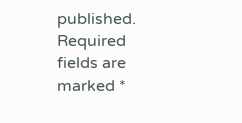published. Required fields are marked *